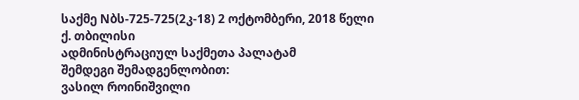საქმე Nბს-725-725(2კ-18) 2 ოქტომბერი, 2018 წელი
ქ. თბილისი
ადმინისტრაციულ საქმეთა პალატამ
შემდეგი შემადგენლობით:
ვასილ როინიშვილი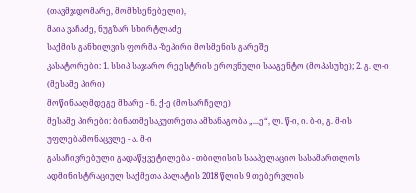(თავმჯდომარე, მომხსენებელი),
მაია ვაჩაძე, ნუგზარ სხირტლაძე
საქმის განხილვის ფორმა -ზეპირი მოსმენის გარეშე
კასატორები: 1. სსიპ საჯარო რეესტრის ეროვნული სააგენტო (მოპასუხე); 2. გ. ლ-ი (მესამე პირი)
მოწინააღმდეგე მხარე - ნ. ქ-ე (მოსარჩელე)
მესამე პირები: ბინათმესაკუთრეთა ამხანაგობა „...ე“, ლ. წ-ი, ი. ბ-ი, გ. მ-ის უფლებამონაცვლე - ა. მ-ი
გასაჩივრებული გადაწყვეტილება - თბილისის სააპელაციო სასამართლოს ადმინისტრაციულ საქმეთა პალატის 2018 წლის 9 თებერვლის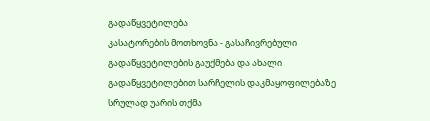გადაწყვეტილება
კასატორების მოთხოვნა - გასაჩივრებული გადაწყვეტილების გაუქმება და ახალი გადაწყვეტილებით სარჩელის დაკმაყოფილებაზე სრულად უარის თქმა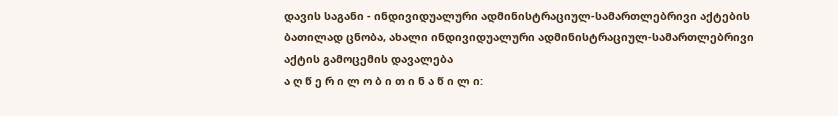დავის საგანი - ინდივიდუალური ადმინისტრაციულ-სამართლებრივი აქტების ბათილად ცნობა, ახალი ინდივიდუალური ადმინისტრაციულ-სამართლებრივი აქტის გამოცემის დავალება
ა ღ წ ე რ ი ლ ო ბ ი თ ი ნ ა წ ი ლ ი: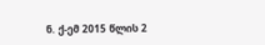ნ. ქ-ემ 2015 წლის 2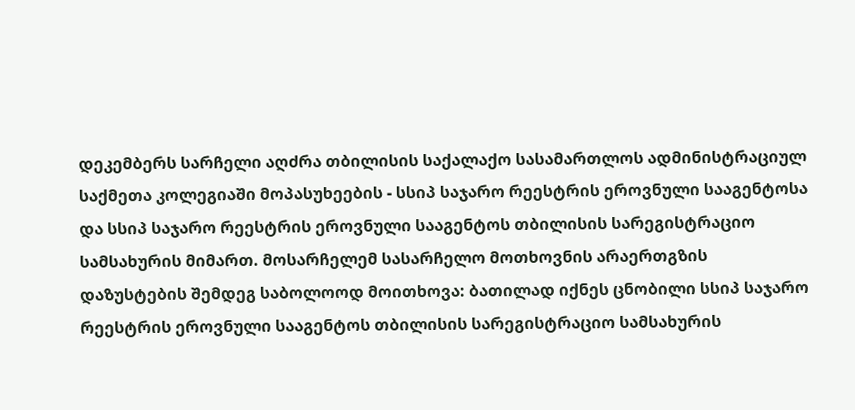დეკემბერს სარჩელი აღძრა თბილისის საქალაქო სასამართლოს ადმინისტრაციულ საქმეთა კოლეგიაში მოპასუხეების - სსიპ საჯარო რეესტრის ეროვნული სააგენტოსა და სსიპ საჯარო რეესტრის ეროვნული სააგენტოს თბილისის სარეგისტრაციო სამსახურის მიმართ. მოსარჩელემ სასარჩელო მოთხოვნის არაერთგზის დაზუსტების შემდეგ საბოლოოდ მოითხოვა: ბათილად იქნეს ცნობილი სსიპ საჯარო რეესტრის ეროვნული სააგენტოს თბილისის სარეგისტრაციო სამსახურის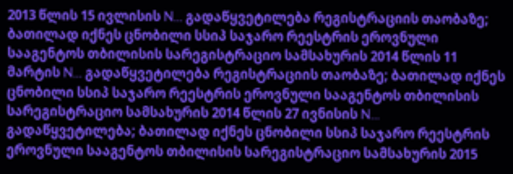2013 წლის 15 ივლისის N... გადაწყვეტილება რეგისტრაციის თაობაზე; ბათილად იქნეს ცნობილი სსიპ საჯარო რეესტრის ეროვნული სააგენტოს თბილისის სარეგისტრაციო სამსახურის 2014 წლის 11 მარტის N... გადაწყვეტილება რეგისტრაციის თაობაზე; ბათილად იქნეს ცნობილი სსიპ საჯარო რეესტრის ეროვნული სააგენტოს თბილისის სარეგისტრაციო სამსახურის 2014 წლის 27 ივნისის N... გადაწყვეტილება; ბათილად იქნეს ცნობილი სსიპ საჯარო რეესტრის ეროვნული სააგენტოს თბილისის სარეგისტრაციო სამსახურის 2015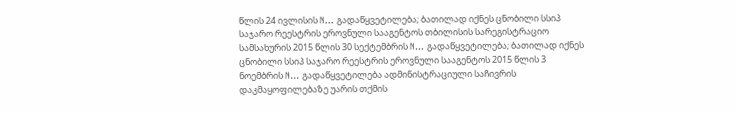წლის 24 ივლისის N... გადაწყვეტილება; ბათილად იქნეს ცნობილი სსიპ საჯარო რეესტრის ეროვნული სააგენტოს თბილისის სარეგისტრაციო სამსახურის 2015 წლის 30 სექტემბრის N... გადაწყვეტილება; ბათილად იქნეს ცნობილი სსიპ საჯარო რეესტრის ეროვნული სააგენტოს 2015 წლის 3 ნოემბრის N... გადაწყვეტილება ადმინისტრაციული საჩივრის დაკმაყოფილებაზე უარის თქმის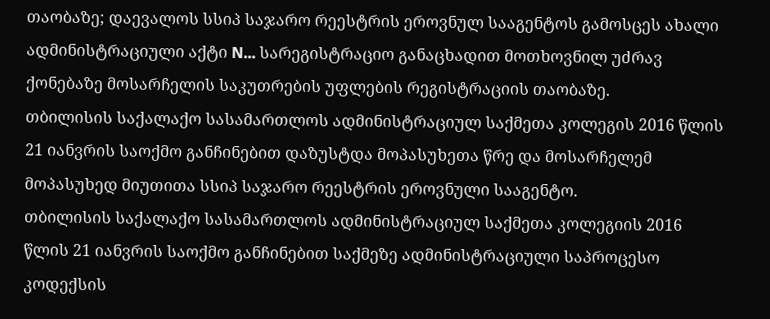თაობაზე; დაევალოს სსიპ საჯარო რეესტრის ეროვნულ სააგენტოს გამოსცეს ახალი ადმინისტრაციული აქტი N... სარეგისტრაციო განაცხადით მოთხოვნილ უძრავ ქონებაზე მოსარჩელის საკუთრების უფლების რეგისტრაციის თაობაზე.
თბილისის საქალაქო სასამართლოს ადმინისტრაციულ საქმეთა კოლეგის 2016 წლის 21 იანვრის საოქმო განჩინებით დაზუსტდა მოპასუხეთა წრე და მოსარჩელემ მოპასუხედ მიუთითა სსიპ საჯარო რეესტრის ეროვნული სააგენტო.
თბილისის საქალაქო სასამართლოს ადმინისტრაციულ საქმეთა კოლეგიის 2016 წლის 21 იანვრის საოქმო განჩინებით საქმეზე ადმინისტრაციული საპროცესო კოდექსის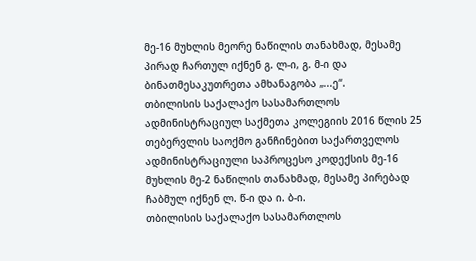მე-16 მუხლის მეორე ნაწილის თანახმად, მესამე პირად ჩართულ იქნენ გ. ლ-ი, გ. მ-ი და ბინათმესაკუთრეთა ამხანაგობა „...ე“.
თბილისის საქალაქო სასამართლოს ადმინისტრაციულ საქმეთა კოლეგიის 2016 წლის 25 თებერვლის საოქმო განჩინებით საქართველოს ადმინისტრაციული საპროცესო კოდექსის მე-16 მუხლის მე-2 ნაწილის თანახმად, მესამე პირებად ჩაბმულ იქნენ ლ. წ-ი და ი. ბ-ი.
თბილისის საქალაქო სასამართლოს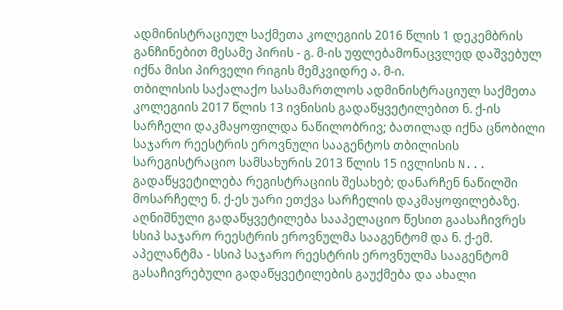ადმინისტრაციულ საქმეთა კოლეგიის 2016 წლის 1 დეკემბრის განჩინებით მესამე პირის - გ. მ-ის უფლებამონაცვლედ დაშვებულ იქნა მისი პირველი რიგის მემკვიდრე ა. მ-ი.
თბილისის საქალაქო სასამართლოს ადმინისტრაციულ საქმეთა კოლეგიის 2017 წლის 13 ივნისის გადაწყვეტილებით ნ. ქ-ის სარჩელი დაკმაყოფილდა ნაწილობრივ; ბათილად იქნა ცნობილი საჯარო რეესტრის ეროვნული სააგენტოს თბილისის სარეგისტრაციო სამსახურის 2013 წლის 15 ივლისის N... გადაწყვეტილება რეგისტრაციის შესახებ; დანარჩენ ნაწილში მოსარჩელე ნ. ქ-ეს უარი ეთქვა სარჩელის დაკმაყოფილებაზე. აღნიშნული გადაწყვეტილება სააპელაციო წესით გაასაჩივრეს სსიპ საჯარო რეესტრის ეროვნულმა სააგენტომ და ნ. ქ-ემ. აპელანტმა - სსიპ საჯარო რეესტრის ეროვნულმა სააგენტომ გასაჩივრებული გადაწყვეტილების გაუქმება და ახალი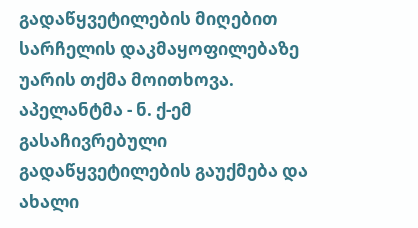გადაწყვეტილების მიღებით სარჩელის დაკმაყოფილებაზე უარის თქმა მოითხოვა. აპელანტმა - ნ. ქ-ემ გასაჩივრებული გადაწყვეტილების გაუქმება და ახალი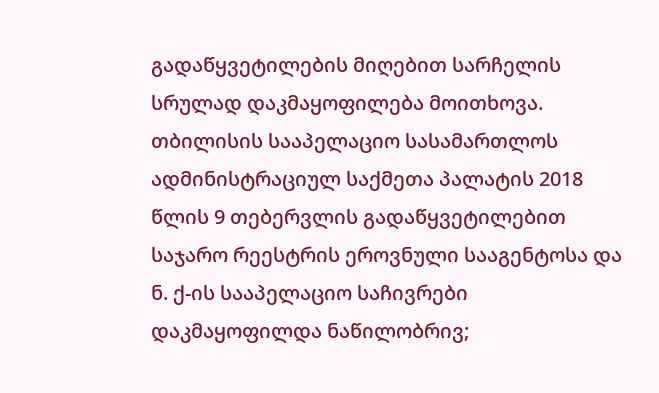გადაწყვეტილების მიღებით სარჩელის სრულად დაკმაყოფილება მოითხოვა.
თბილისის სააპელაციო სასამართლოს ადმინისტრაციულ საქმეთა პალატის 2018 წლის 9 თებერვლის გადაწყვეტილებით საჯარო რეესტრის ეროვნული სააგენტოსა და ნ. ქ-ის სააპელაციო საჩივრები დაკმაყოფილდა ნაწილობრივ;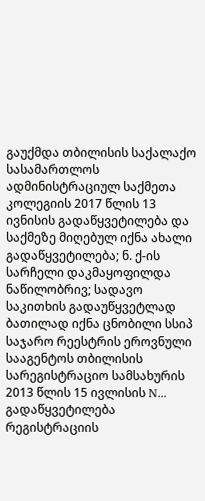გაუქმდა თბილისის საქალაქო სასამართლოს ადმინისტრაციულ საქმეთა კოლეგიის 2017 წლის 13 ივნისის გადაწყვეტილება და საქმეზე მიღებულ იქნა ახალი გადაწყვეტილება; ნ. ქ-ის სარჩელი დაკმაყოფილდა ნაწილობრივ; სადავო საკითხის გადაუწყვეტლად ბათილად იქნა ცნობილი სსიპ საჯარო რეესტრის ეროვნული სააგენტოს თბილისის სარეგისტრაციო სამსახურის 2013 წლის 15 ივლისის N... გადაწყვეტილება რეგისტრაციის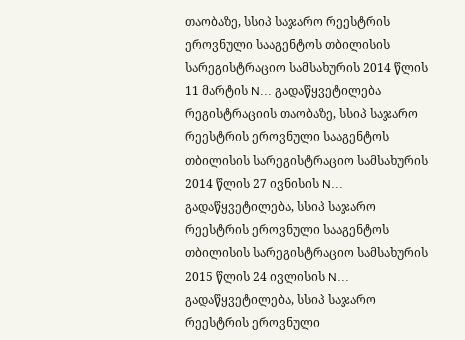თაობაზე, სსიპ საჯარო რეესტრის ეროვნული სააგენტოს თბილისის სარეგისტრაციო სამსახურის 2014 წლის 11 მარტის N... გადაწყვეტილება რეგისტრაციის თაობაზე, სსიპ საჯარო რეესტრის ეროვნული სააგენტოს თბილისის სარეგისტრაციო სამსახურის 2014 წლის 27 ივნისის N... გადაწყვეტილება, სსიპ საჯარო რეესტრის ეროვნული სააგენტოს თბილისის სარეგისტრაციო სამსახურის 2015 წლის 24 ივლისის N... გადაწყვეტილება, სსიპ საჯარო რეესტრის ეროვნული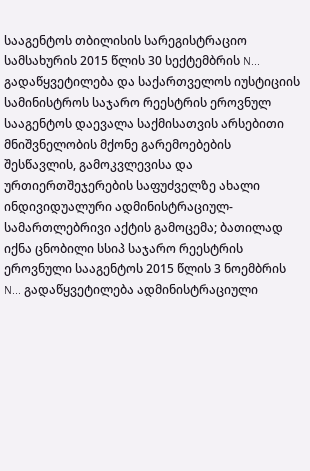სააგენტოს თბილისის სარეგისტრაციო სამსახურის 2015 წლის 30 სექტემბრის N... გადაწყვეტილება და საქართველოს იუსტიციის სამინისტროს საჯარო რეესტრის ეროვნულ სააგენტოს დაევალა საქმისათვის არსებითი მნიშვნელობის მქონე გარემოებების შესწავლის, გამოკვლევისა და ურთიერთშეჯერების საფუძველზე ახალი ინდივიდუალური ადმინისტრაციულ-სამართლებრივი აქტის გამოცემა; ბათილად იქნა ცნობილი სსიპ საჯარო რეესტრის ეროვნული სააგენტოს 2015 წლის 3 ნოემბრის N... გადაწყვეტილება ადმინისტრაციული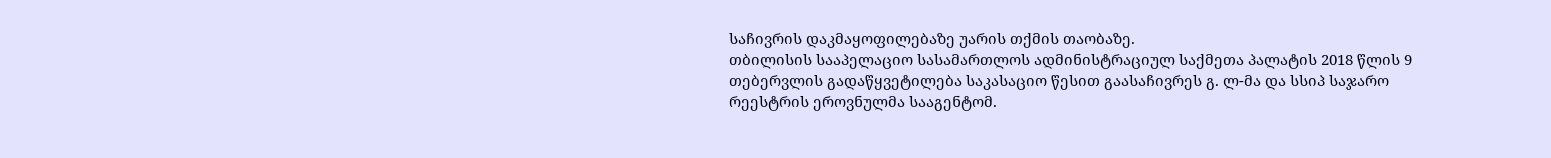საჩივრის დაკმაყოფილებაზე უარის თქმის თაობაზე.
თბილისის სააპელაციო სასამართლოს ადმინისტრაციულ საქმეთა პალატის 2018 წლის 9 თებერვლის გადაწყვეტილება საკასაციო წესით გაასაჩივრეს გ. ლ-მა და სსიპ საჯარო რეესტრის ეროვნულმა სააგენტომ.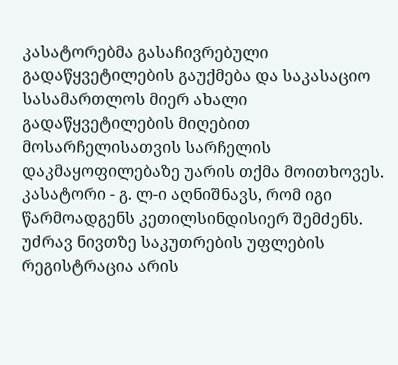კასატორებმა გასაჩივრებული გადაწყვეტილების გაუქმება და საკასაციო სასამართლოს მიერ ახალი გადაწყვეტილების მიღებით მოსარჩელისათვის სარჩელის დაკმაყოფილებაზე უარის თქმა მოითხოვეს.
კასატორი - გ. ლ-ი აღნიშნავს, რომ იგი წარმოადგენს კეთილსინდისიერ შემძენს. უძრავ ნივთზე საკუთრების უფლების რეგისტრაცია არის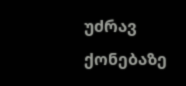უძრავ ქონებაზე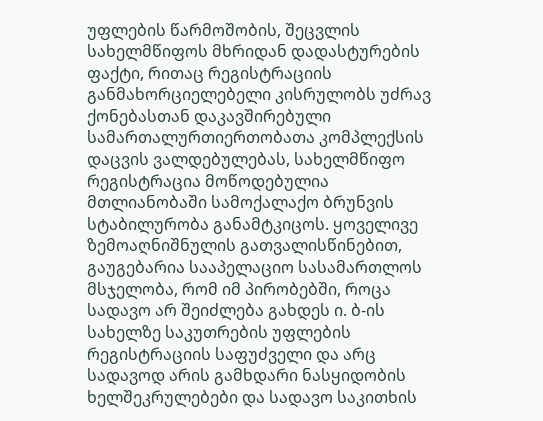უფლების წარმოშობის, შეცვლის სახელმწიფოს მხრიდან დადასტურების ფაქტი, რითაც რეგისტრაციის განმახორციელებელი კისრულობს უძრავ ქონებასთან დაკავშირებული სამართალურთიერთობათა კომპლექსის დაცვის ვალდებულებას, სახელმწიფო რეგისტრაცია მოწოდებულია მთლიანობაში სამოქალაქო ბრუნვის სტაბილურობა განამტკიცოს. ყოველივე ზემოაღნიშნულის გათვალისწინებით, გაუგებარია სააპელაციო სასამართლოს მსჯელობა, რომ იმ პირობებში, როცა სადავო არ შეიძლება გახდეს ი. ბ-ის სახელზე საკუთრების უფლების რეგისტრაციის საფუძველი და არც სადავოდ არის გამხდარი ნასყიდობის ხელშეკრულებები და სადავო საკითხის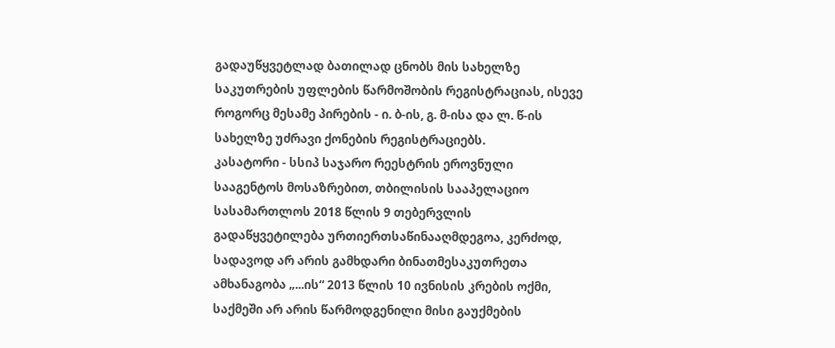გადაუწყვეტლად ბათილად ცნობს მის სახელზე საკუთრების უფლების წარმოშობის რეგისტრაციას, ისევე როგორც მესამე პირების - ი. ბ-ის, გ. მ-ისა და ლ. წ-ის სახელზე უძრავი ქონების რეგისტრაციებს.
კასატორი - სსიპ საჯარო რეესტრის ეროვნული სააგენტოს მოსაზრებით, თბილისის სააპელაციო სასამართლოს 2018 წლის 9 თებერვლის გადაწყვეტილება ურთიერთსაწინააღმდეგოა, კერძოდ, სადავოდ არ არის გამხდარი ბინათმესაკუთრეთა ამხანაგობა „...ის“ 2013 წლის 10 ივნისის კრების ოქმი, საქმეში არ არის წარმოდგენილი მისი გაუქმების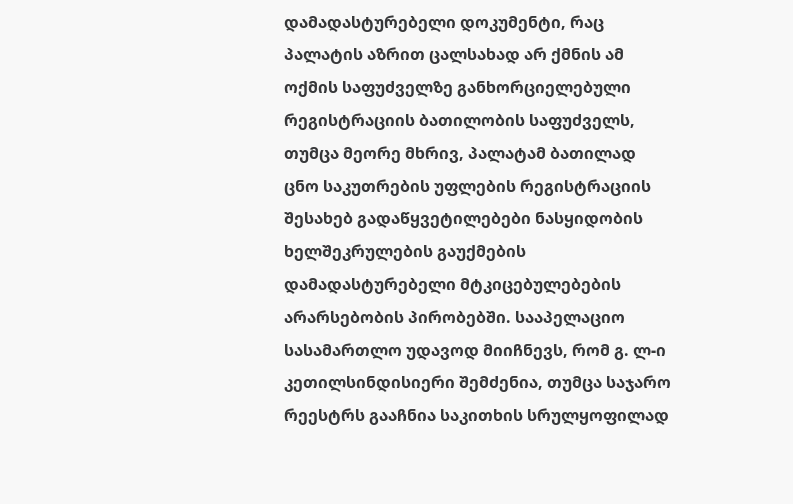დამადასტურებელი დოკუმენტი, რაც პალატის აზრით ცალსახად არ ქმნის ამ ოქმის საფუძველზე განხორციელებული რეგისტრაციის ბათილობის საფუძველს, თუმცა მეორე მხრივ, პალატამ ბათილად ცნო საკუთრების უფლების რეგისტრაციის შესახებ გადაწყვეტილებები ნასყიდობის ხელშეკრულების გაუქმების დამადასტურებელი მტკიცებულებების არარსებობის პირობებში. სააპელაციო სასამართლო უდავოდ მიიჩნევს, რომ გ. ლ-ი კეთილსინდისიერი შემძენია, თუმცა საჯარო რეესტრს გააჩნია საკითხის სრულყოფილად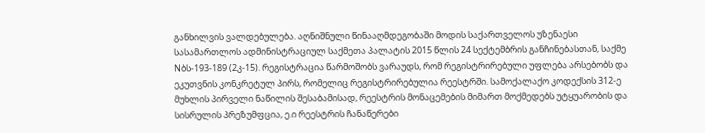განხილვის ვალდებულება. აღნიშნული წინააღმდეგობაში მოდის საქართველოს უზენაესი სასამართლოს ადმინისტრაციულ საქმეთა პალატის 2015 წლის 24 სექტემბრის განჩინებასთან, საქმე Nბს-193-189 (2კ-15). რეგისტრაცია წარმოშობს ვარაუდს, რომ რეგისტრირებული უფლება არსებობს და ეკუთვნის კონკრეტულ პირს, რომელიც რეგისტრირებულია რეესტრში. სამოქალაქო კოდექსის 312-ე მუხლის პირველი ნაწილის შესაბამისად, რეესტრის მონაცემების მიმართ მოქმედებს უტყუარობის და სისრულის პრეზუმფცია, ე.ი რეესტრის ჩანაწერები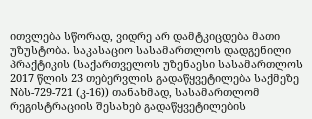ითვლება სწორად, ვიდრე არ დამტკიცდება მათი უზუსტობა. საკასაციო სასამართლოს დადგენილი პრაქტიკის (საქართველოს უზენაესი სასამართლოს 2017 წლის 23 თებერვლის გადაწყვეტილება საქმეზე Nბს-729-721 (კ-16)) თანახმად, სასამართლომ რეგისტრაციის შესახებ გადაწყვეტილების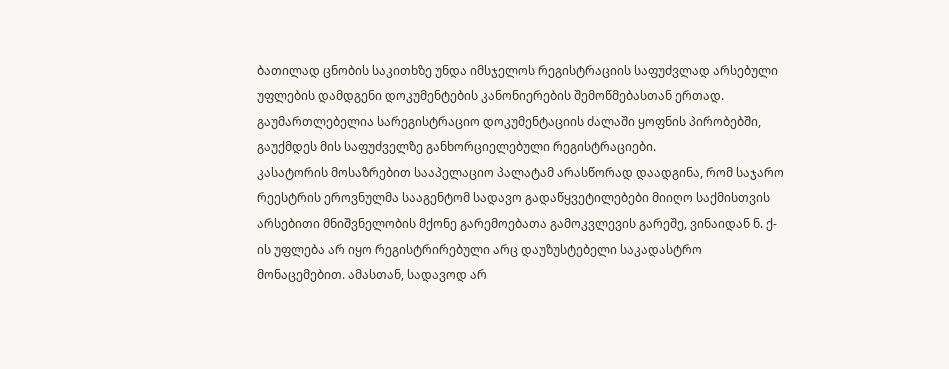ბათილად ცნობის საკითხზე უნდა იმსჯელოს რეგისტრაციის საფუძვლად არსებული უფლების დამდგენი დოკუმენტების კანონიერების შემოწმებასთან ერთად. გაუმართლებელია სარეგისტრაციო დოკუმენტაციის ძალაში ყოფნის პირობებში, გაუქმდეს მის საფუძველზე განხორციელებული რეგისტრაციები.
კასატორის მოსაზრებით სააპელაციო პალატამ არასწორად დაადგინა, რომ საჯარო რეესტრის ეროვნულმა სააგენტომ სადავო გადაწყვეტილებები მიიღო საქმისთვის არსებითი მნიშვნელობის მქონე გარემოებათა გამოკვლევის გარეშე, ვინაიდან ნ. ქ-ის უფლება არ იყო რეგისტრირებული არც დაუზუსტებელი საკადასტრო მონაცემებით. ამასთან, სადავოდ არ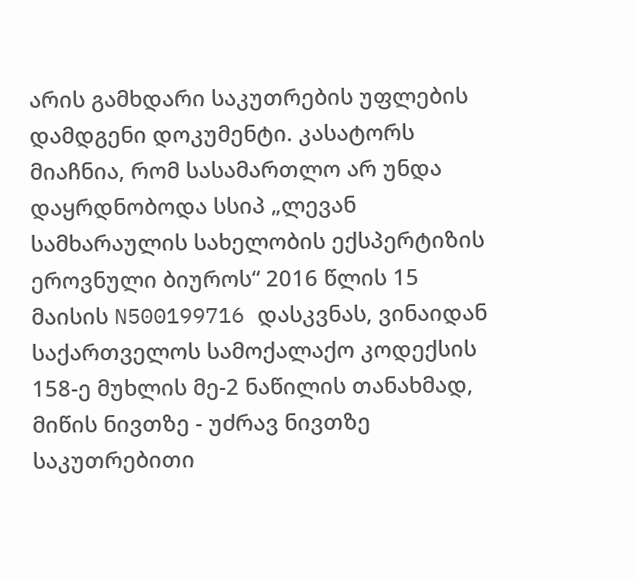არის გამხდარი საკუთრების უფლების დამდგენი დოკუმენტი. კასატორს მიაჩნია, რომ სასამართლო არ უნდა დაყრდნობოდა სსიპ „ლევან სამხარაულის სახელობის ექსპერტიზის ეროვნული ბიუროს“ 2016 წლის 15 მაისის N500199716 დასკვნას, ვინაიდან საქართველოს სამოქალაქო კოდექსის 158-ე მუხლის მე-2 ნაწილის თანახმად, მიწის ნივთზე - უძრავ ნივთზე საკუთრებითი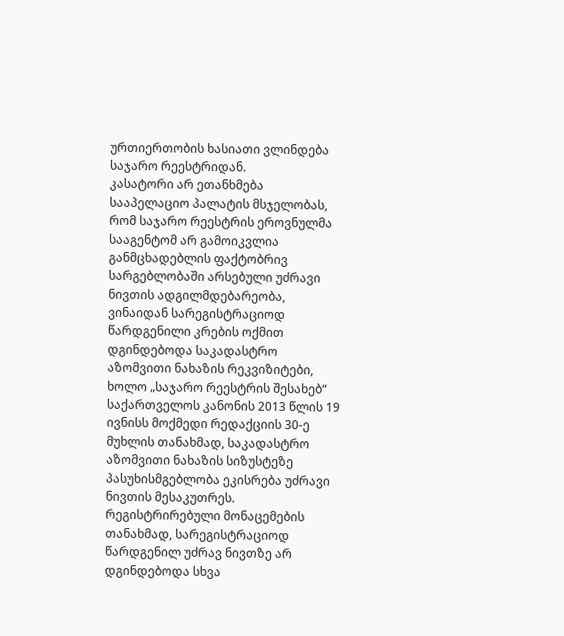ურთიერთობის ხასიათი ვლინდება საჯარო რეესტრიდან.
კასატორი არ ეთანხმება სააპელაციო პალატის მსჯელობას, რომ საჯარო რეესტრის ეროვნულმა სააგენტომ არ გამოიკვლია განმცხადებლის ფაქტობრივ სარგებლობაში არსებული უძრავი ნივთის ადგილმდებარეობა, ვინაიდან სარეგისტრაციოდ წარდგენილი კრების ოქმით დგინდებოდა საკადასტრო აზომვითი ნახაზის რეკვიზიტები, ხოლო „საჯარო რეესტრის შესახებ“ საქართველოს კანონის 2013 წლის 19 ივნისს მოქმედი რედაქციის 30-ე მუხლის თანახმად, საკადასტრო აზომვითი ნახაზის სიზუსტეზე პასუხისმგებლობა ეკისრება უძრავი ნივთის მესაკუთრეს. რეგისტრირებული მონაცემების თანახმად, სარეგისტრაციოდ წარდგენილ უძრავ ნივთზე არ დგინდებოდა სხვა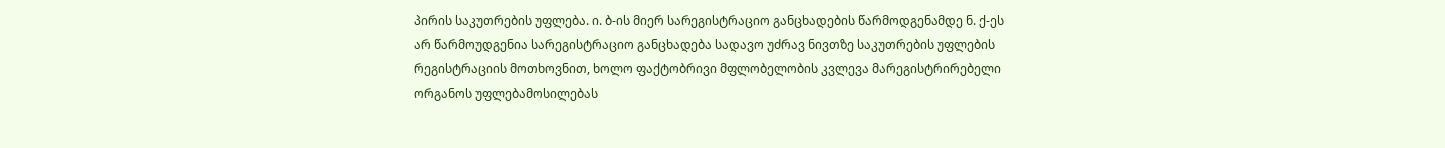პირის საკუთრების უფლება. ი. ბ-ის მიერ სარეგისტრაციო განცხადების წარმოდგენამდე ნ. ქ-ეს არ წარმოუდგენია სარეგისტრაციო განცხადება სადავო უძრავ ნივთზე საკუთრების უფლების რეგისტრაციის მოთხოვნით, ხოლო ფაქტობრივი მფლობელობის კვლევა მარეგისტრირებელი ორგანოს უფლებამოსილებას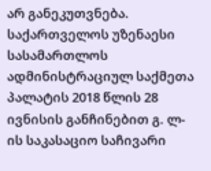არ განეკუთვნება.
საქართველოს უზენაესი სასამართლოს ადმინისტრაციულ საქმეთა პალატის 2018 წლის 28 ივნისის განჩინებით გ. ლ-ის საკასაციო საჩივარი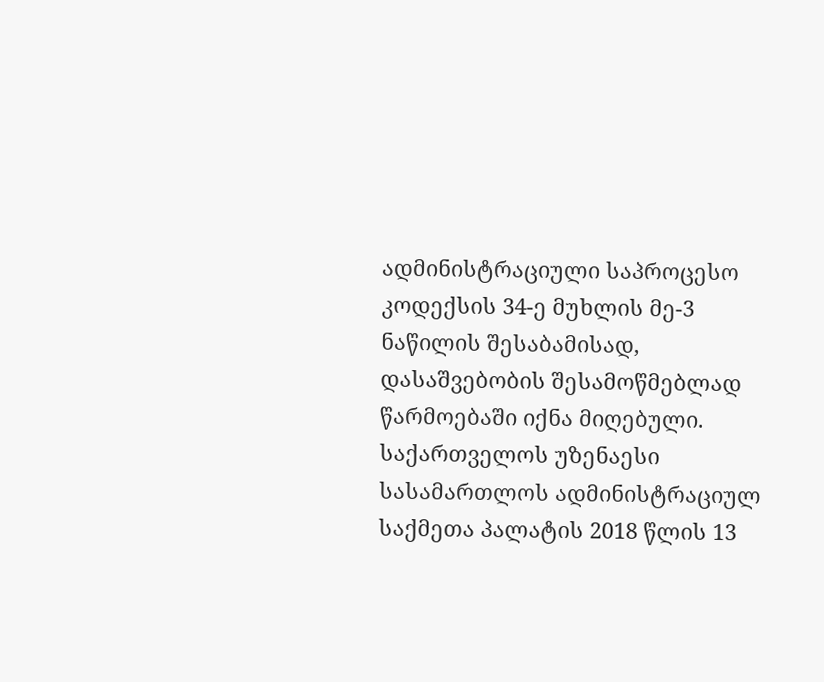ადმინისტრაციული საპროცესო კოდექსის 34-ე მუხლის მე-3 ნაწილის შესაბამისად, დასაშვებობის შესამოწმებლად წარმოებაში იქნა მიღებული.
საქართველოს უზენაესი სასამართლოს ადმინისტრაციულ საქმეთა პალატის 2018 წლის 13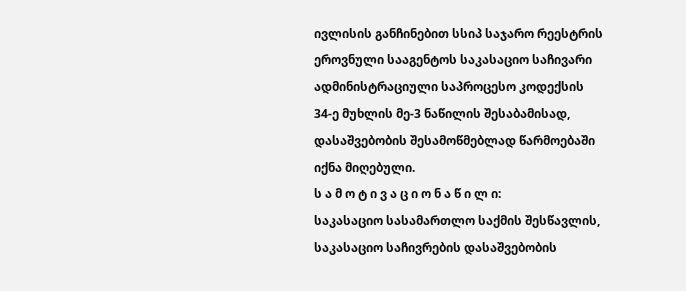ივლისის განჩინებით სსიპ საჯარო რეესტრის ეროვნული სააგენტოს საკასაციო საჩივარი ადმინისტრაციული საპროცესო კოდექსის 34-ე მუხლის მე-3 ნაწილის შესაბამისად, დასაშვებობის შესამოწმებლად წარმოებაში იქნა მიღებული.
ს ა მ ო ტ ი ვ ა ც ი ო ნ ა წ ი ლ ი:
საკასაციო სასამართლო საქმის შესწავლის, საკასაციო საჩივრების დასაშვებობის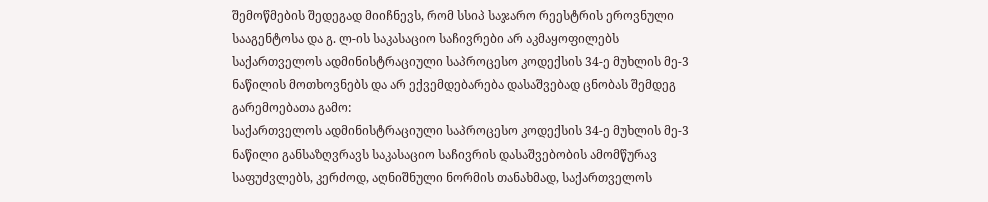შემოწმების შედეგად მიიჩნევს, რომ სსიპ საჯარო რეესტრის ეროვნული სააგენტოსა და გ. ლ-ის საკასაციო საჩივრები არ აკმაყოფილებს საქართველოს ადმინისტრაციული საპროცესო კოდექსის 34-ე მუხლის მე-3 ნაწილის მოთხოვნებს და არ ექვემდებარება დასაშვებად ცნობას შემდეგ გარემოებათა გამო:
საქართველოს ადმინისტრაციული საპროცესო კოდექსის 34-ე მუხლის მე-3 ნაწილი განსაზღვრავს საკასაციო საჩივრის დასაშვებობის ამომწურავ საფუძვლებს, კერძოდ, აღნიშნული ნორმის თანახმად, საქართველოს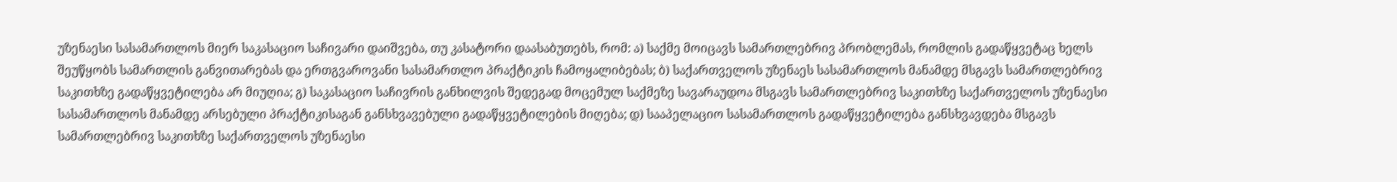უზენაესი სასამართლოს მიერ საკასაციო საჩივარი დაიშვება, თუ კასატორი დაასაბუთებს, რომ: ა) საქმე მოიცავს სამართლებრივ პრობლემას, რომლის გადაწყვეტაც ხელს შეუწყობს სამართლის განვითარებას და ერთგვაროვანი სასამართლო პრაქტიკის ჩამოყალიბებას; ბ) საქართველოს უზენაეს სასამართლოს მანამდე მსგავს სამართლებრივ საკითხზე გადაწყვეტილება არ მიუღია; გ) საკასაციო საჩივრის განხილვის შედეგად მოცემულ საქმეზე სავარაუდოა მსგავს სამართლებრივ საკითხზე საქართველოს უზენაესი სასამართლოს მანამდე არსებული პრაქტიკისაგან განსხვავებული გადაწყვეტილების მიღება; დ) სააპელაციო სასამართლოს გადაწყვეტილება განსხვავდება მსგავს სამართლებრივ საკითხზე საქართველოს უზენაესი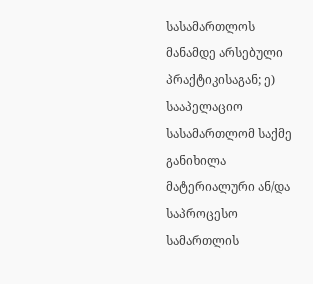სასამართლოს მანამდე არსებული პრაქტიკისაგან; ე) სააპელაციო სასამართლომ საქმე განიხილა მატერიალური ან/და საპროცესო სამართლის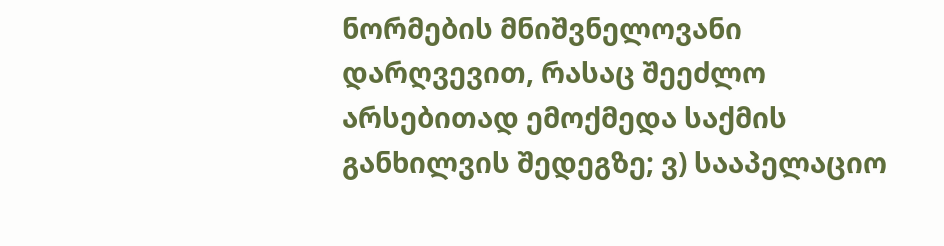ნორმების მნიშვნელოვანი დარღვევით, რასაც შეეძლო არსებითად ემოქმედა საქმის განხილვის შედეგზე; ვ) სააპელაციო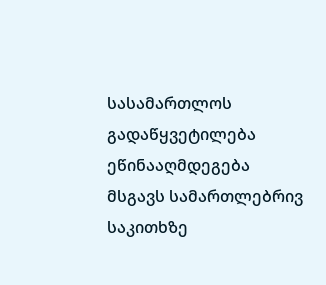სასამართლოს გადაწყვეტილება ეწინააღმდეგება მსგავს სამართლებრივ საკითხზე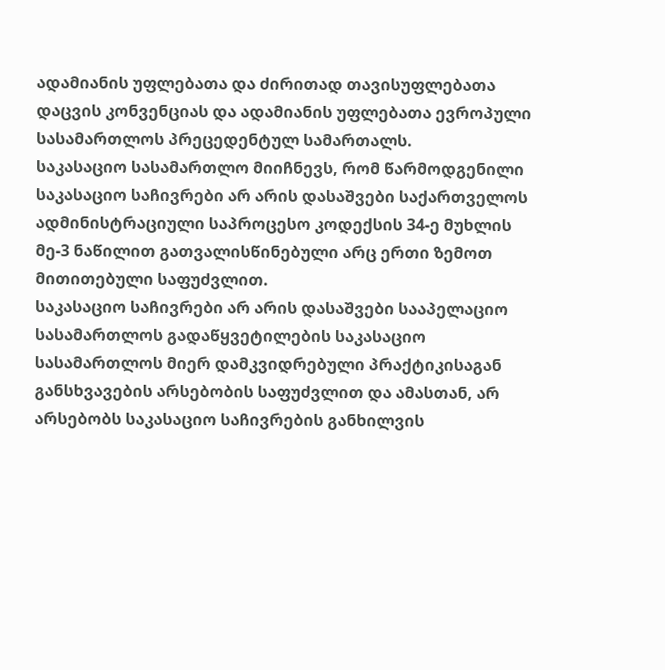ადამიანის უფლებათა და ძირითად თავისუფლებათა დაცვის კონვენციას და ადამიანის უფლებათა ევროპული სასამართლოს პრეცედენტულ სამართალს.
საკასაციო სასამართლო მიიჩნევს, რომ წარმოდგენილი საკასაციო საჩივრები არ არის დასაშვები საქართველოს ადმინისტრაციული საპროცესო კოდექსის 34-ე მუხლის მე-3 ნაწილით გათვალისწინებული არც ერთი ზემოთ მითითებული საფუძვლით.
საკასაციო საჩივრები არ არის დასაშვები სააპელაციო სასამართლოს გადაწყვეტილების საკასაციო სასამართლოს მიერ დამკვიდრებული პრაქტიკისაგან განსხვავების არსებობის საფუძვლით და ამასთან, არ არსებობს საკასაციო საჩივრების განხილვის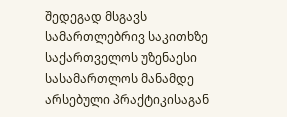შედეგად მსგავს სამართლებრივ საკითხზე საქართველოს უზენაესი სასამართლოს მანამდე არსებული პრაქტიკისაგან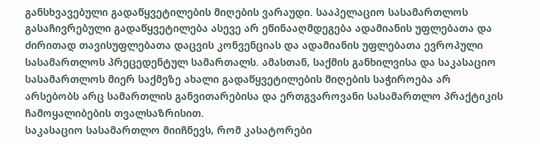განსხვავებული გადაწყვეტილების მიღების ვარაუდი. სააპელაციო სასამართლოს გასაჩივრებული გადაწყვეტილება ასევე არ ეწინააღმდეგება ადამიანის უფლებათა და ძირითად თავისუფლებათა დაცვის კონვენციას და ადამიანის უფლებათა ევროპული სასამართლოს პრეცედენტულ სამართალს. ამასთან, საქმის განხილვისა და საკასაციო სასამართლოს მიერ საქმეზე ახალი გადაწყვეტილების მიღების საჭიროება არ არსებობს არც სამართლის განვითარებისა და ერთგვაროვანი სასამართლო პრაქტიკის ჩამოყალიბების თვალსაზრისით.
საკასაციო სასამართლო მიიჩნევს, რომ კასატორები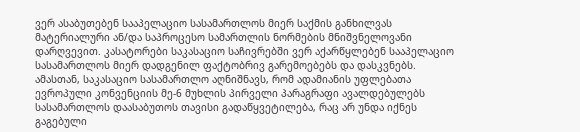ვერ ასაბუთებენ სააპელაციო სასამართლოს მიერ საქმის განხილვას მატერიალური ან/და საპროცესო სამართლის ნორმების მნიშვნელოვანი დარღვევით. კასატორები საკასაციო საჩივრებში ვერ აქარწყლებენ სააპელაციო სასამართლოს მიერ დადგენილ ფაქტობრივ გარემოებებს და დასკვნებს.
ამასთან, საკასაციო სასამართლო აღნიშნავს, რომ ადამიანის უფლებათა ევროპული კონვენციის მე-6 მუხლის პირველი პარაგრაფი ავალდებულებს სასამართლოს დაასაბუთოს თავისი გადაწყვეტილება, რაც არ უნდა იქნეს გაგებული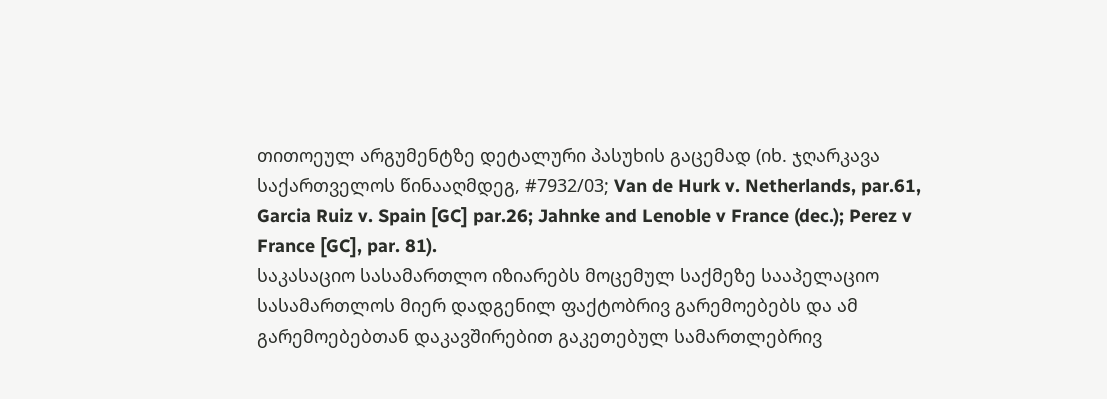თითოეულ არგუმენტზე დეტალური პასუხის გაცემად (იხ. ჯღარკავა საქართველოს წინააღმდეგ, #7932/03; Van de Hurk v. Netherlands, par.61, Garcia Ruiz v. Spain [GC] par.26; Jahnke and Lenoble v France (dec.); Perez v France [GC], par. 81).
საკასაციო სასამართლო იზიარებს მოცემულ საქმეზე სააპელაციო სასამართლოს მიერ დადგენილ ფაქტობრივ გარემოებებს და ამ გარემოებებთან დაკავშირებით გაკეთებულ სამართლებრივ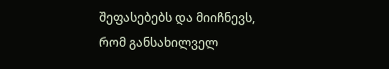შეფასებებს და მიიჩნევს, რომ განსახილველ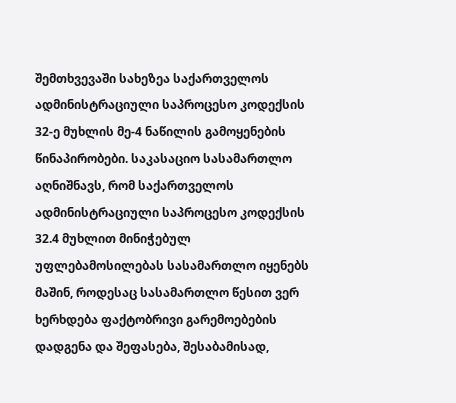შემთხვევაში სახეზეა საქართველოს ადმინისტრაციული საპროცესო კოდექსის 32-ე მუხლის მე-4 ნაწილის გამოყენების წინაპირობები. საკასაციო სასამართლო აღნიშნავს, რომ საქართველოს ადმინისტრაციული საპროცესო კოდექსის 32.4 მუხლით მინიჭებულ უფლებამოსილებას სასამართლო იყენებს მაშინ, როდესაც სასამართლო წესით ვერ ხერხდება ფაქტობრივი გარემოებების დადგენა და შეფასება, შესაბამისად,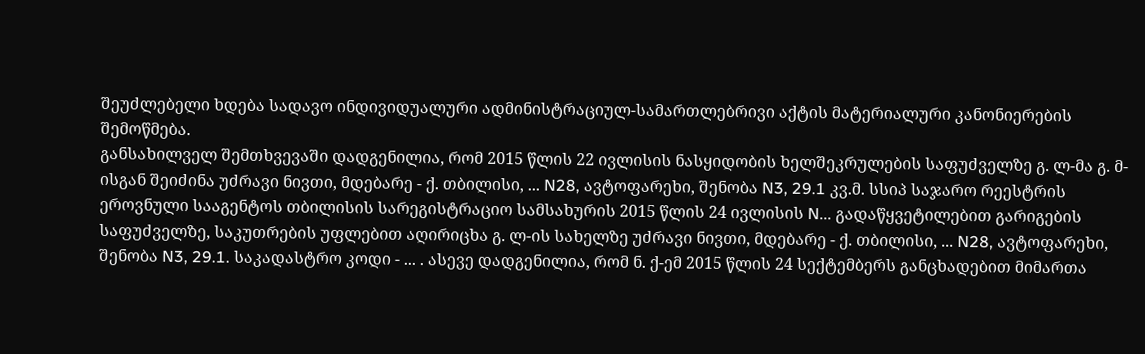შეუძლებელი ხდება სადავო ინდივიდუალური ადმინისტრაციულ-სამართლებრივი აქტის მატერიალური კანონიერების შემოწმება.
განსახილველ შემთხვევაში დადგენილია, რომ 2015 წლის 22 ივლისის ნასყიდობის ხელშეკრულების საფუძველზე გ. ლ-მა გ. მ-ისგან შეიძინა უძრავი ნივთი, მდებარე - ქ. თბილისი, ... N28, ავტოფარეხი, შენობა N3, 29.1 კვ.მ. სსიპ საჯარო რეესტრის ეროვნული სააგენტოს თბილისის სარეგისტრაციო სამსახურის 2015 წლის 24 ივლისის N... გადაწყვეტილებით გარიგების საფუძველზე, საკუთრების უფლებით აღირიცხა გ. ლ-ის სახელზე უძრავი ნივთი, მდებარე - ქ. თბილისი, ... N28, ავტოფარეხი, შენობა N3, 29.1. საკადასტრო კოდი - ... . ასევე დადგენილია, რომ ნ. ქ-ემ 2015 წლის 24 სექტემბერს განცხადებით მიმართა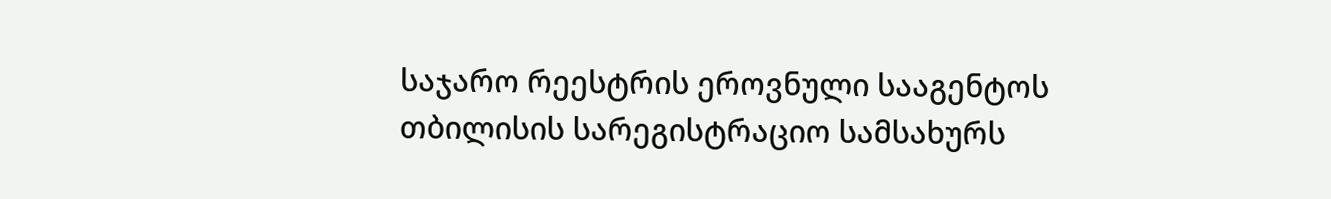საჯარო რეესტრის ეროვნული სააგენტოს თბილისის სარეგისტრაციო სამსახურს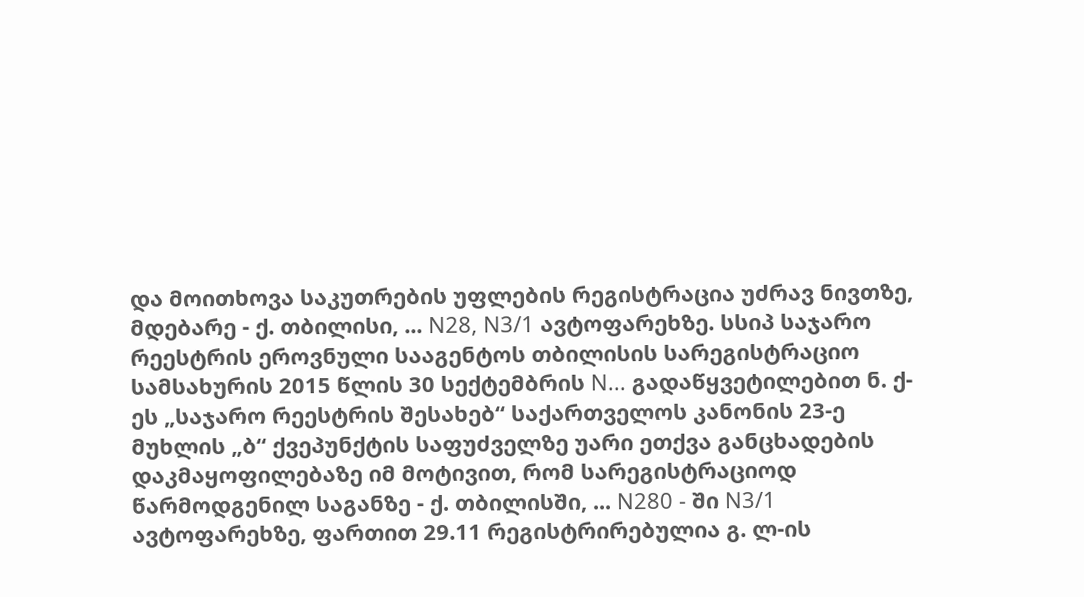და მოითხოვა საკუთრების უფლების რეგისტრაცია უძრავ ნივთზე, მდებარე - ქ. თბილისი, ... N28, N3/1 ავტოფარეხზე. სსიპ საჯარო რეესტრის ეროვნული სააგენტოს თბილისის სარეგისტრაციო სამსახურის 2015 წლის 30 სექტემბრის N... გადაწყვეტილებით ნ. ქ-ეს „საჯარო რეესტრის შესახებ“ საქართველოს კანონის 23-ე მუხლის „ბ“ ქვეპუნქტის საფუძველზე უარი ეთქვა განცხადების დაკმაყოფილებაზე იმ მოტივით, რომ სარეგისტრაციოდ წარმოდგენილ საგანზე - ქ. თბილისში, ... N280 - ში N3/1 ავტოფარეხზე, ფართით 29.11 რეგისტრირებულია გ. ლ-ის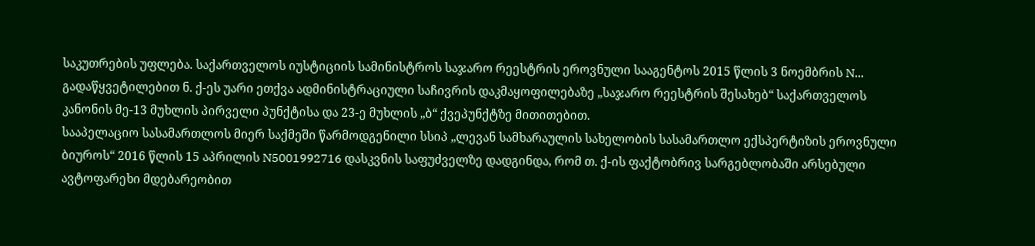საკუთრების უფლება. საქართველოს იუსტიციის სამინისტროს საჯარო რეესტრის ეროვნული სააგენტოს 2015 წლის 3 ნოემბრის N... გადაწყვეტილებით ნ. ქ-ეს უარი ეთქვა ადმინისტრაციული საჩივრის დაკმაყოფილებაზე „საჯარო რეესტრის შესახებ“ საქართველოს კანონის მე-13 მუხლის პირველი პუნქტისა და 23-ე მუხლის „ბ“ ქვეპუნქტზე მითითებით.
სააპელაციო სასამართლოს მიერ საქმეში წარმოდგენილი სსიპ „ლევან სამხარაულის სახელობის სასამართლო ექსპერტიზის ეროვნული ბიუროს“ 2016 წლის 15 აპრილის N5001992716 დასკვნის საფუძველზე დადგინდა, რომ თ. ქ-ის ფაქტობრივ სარგებლობაში არსებული ავტოფარეხი მდებარეობით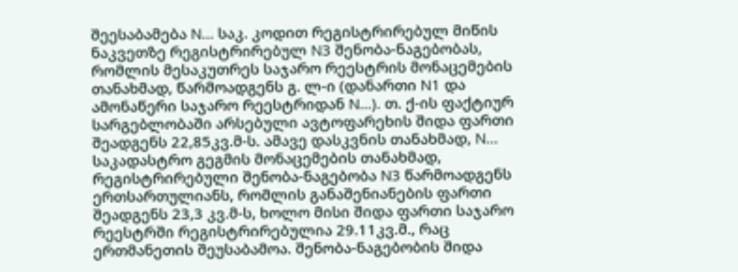შეესაბამება N... საკ. კოდით რეგისტრირებულ მიწის ნაკვეთზე რეგისტრირებულ N3 შენობა-ნაგებობას, რომლის მესაკუთრეს საჯარო რეესტრის მონაცემების თანახმად, წარმოადგენს გ. ლ-ი (დანართი N1 და ამონაწერი საჯარო რეესტრიდან N...). თ. ქ-ის ფაქტიურ სარგებლობაში არსებული ავტოფარეხის შიდა ფართი შეადგენს 22,85კვ.მ-ს. ამავე დასკვნის თანახმად, N... საკადასტრო გეგმის მონაცემების თანახმად, რეგისტრირებული შენობა-ნაგებობა N3 წარმოადგენს ერთსართულიანს, რომლის განაშენიანების ფართი შეადგენს 23,3 კვ.მ-ს, ხოლო მისი შიდა ფართი საჯარო რეესტრში რეგისტრირებულია 29.11კვ.მ., რაც ერთმანეთის შეუსაბამოა. შენობა-ნაგებობის შიდა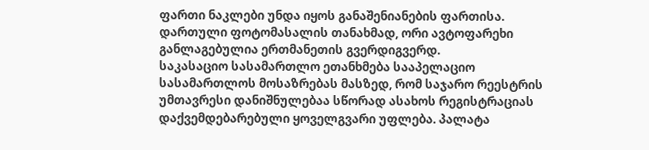ფართი ნაკლები უნდა იყოს განაშენიანების ფართისა. დართული ფოტომასალის თანახმად, ორი ავტოფარეხი განლაგებულია ერთმანეთის გვერდიგვერდ.
საკასაციო სასამართლო ეთანხმება სააპელაციო სასამართლოს მოსაზრებას მასზედ, რომ საჯარო რეესტრის უმთავრესი დანიშნულებაა სწორად ასახოს რეგისტრაციას დაქვემდებარებული ყოველგვარი უფლება. პალატა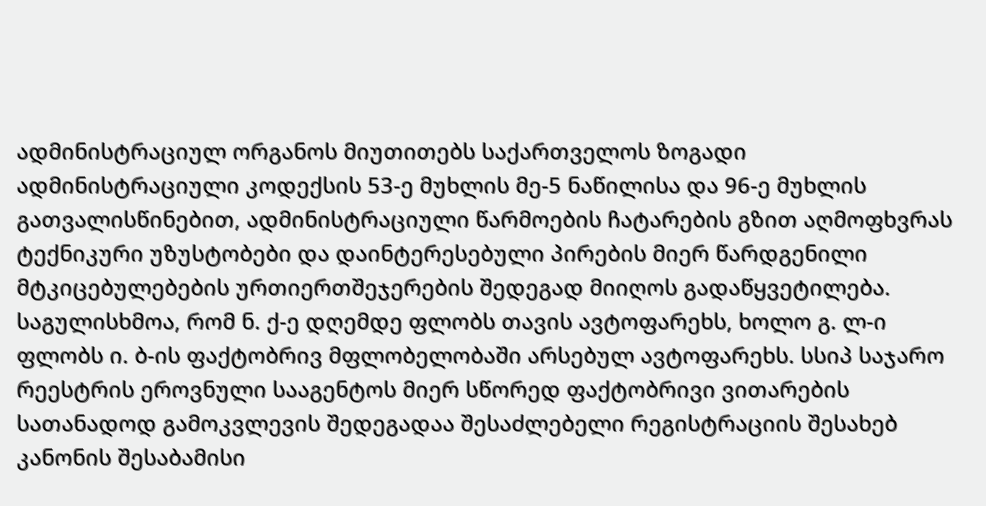ადმინისტრაციულ ორგანოს მიუთითებს საქართველოს ზოგადი ადმინისტრაციული კოდექსის 53-ე მუხლის მე-5 ნაწილისა და 96-ე მუხლის გათვალისწინებით, ადმინისტრაციული წარმოების ჩატარების გზით აღმოფხვრას ტექნიკური უზუსტობები და დაინტერესებული პირების მიერ წარდგენილი მტკიცებულებების ურთიერთშეჯერების შედეგად მიიღოს გადაწყვეტილება.
საგულისხმოა, რომ ნ. ქ-ე დღემდე ფლობს თავის ავტოფარეხს, ხოლო გ. ლ-ი ფლობს ი. ბ-ის ფაქტობრივ მფლობელობაში არსებულ ავტოფარეხს. სსიპ საჯარო რეესტრის ეროვნული სააგენტოს მიერ სწორედ ფაქტობრივი ვითარების სათანადოდ გამოკვლევის შედეგადაა შესაძლებელი რეგისტრაციის შესახებ კანონის შესაბამისი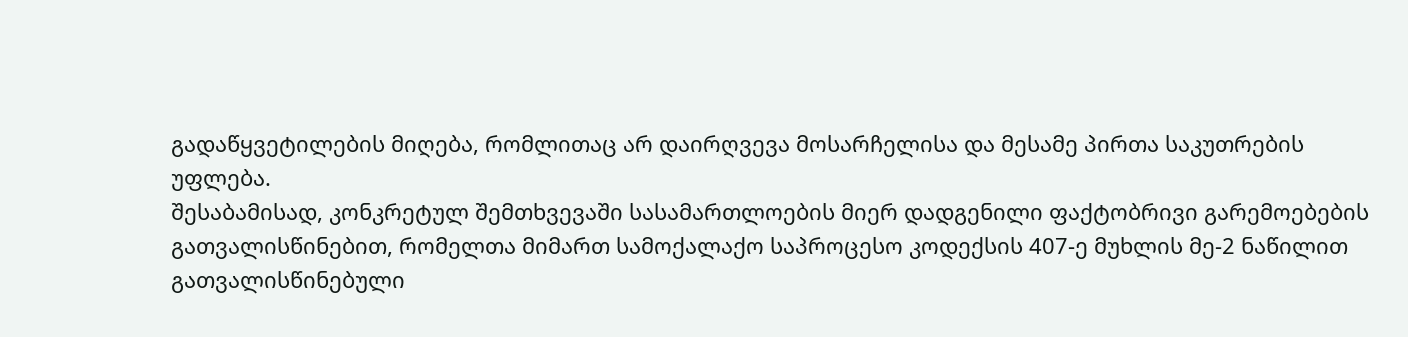გადაწყვეტილების მიღება, რომლითაც არ დაირღვევა მოსარჩელისა და მესამე პირთა საკუთრების უფლება.
შესაბამისად, კონკრეტულ შემთხვევაში სასამართლოების მიერ დადგენილი ფაქტობრივი გარემოებების გათვალისწინებით, რომელთა მიმართ სამოქალაქო საპროცესო კოდექსის 407-ე მუხლის მე-2 ნაწილით გათვალისწინებული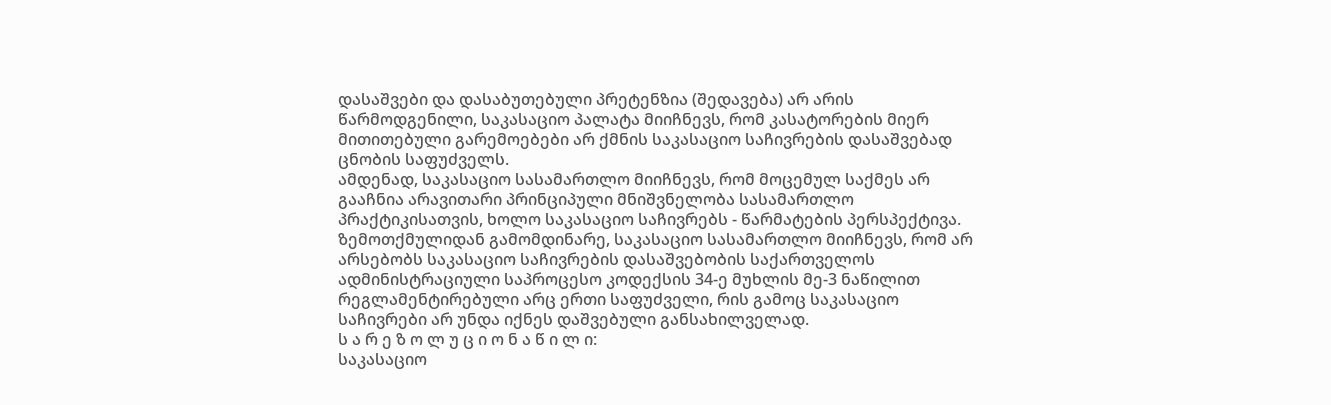დასაშვები და დასაბუთებული პრეტენზია (შედავება) არ არის წარმოდგენილი, საკასაციო პალატა მიიჩნევს, რომ კასატორების მიერ მითითებული გარემოებები არ ქმნის საკასაციო საჩივრების დასაშვებად ცნობის საფუძველს.
ამდენად, საკასაციო სასამართლო მიიჩნევს, რომ მოცემულ საქმეს არ გააჩნია არავითარი პრინციპული მნიშვნელობა სასამართლო პრაქტიკისათვის, ხოლო საკასაციო საჩივრებს - წარმატების პერსპექტივა.
ზემოთქმულიდან გამომდინარე, საკასაციო სასამართლო მიიჩნევს, რომ არ არსებობს საკასაციო საჩივრების დასაშვებობის საქართველოს ადმინისტრაციული საპროცესო კოდექსის 34-ე მუხლის მე-3 ნაწილით რეგლამენტირებული არც ერთი საფუძველი, რის გამოც საკასაციო საჩივრები არ უნდა იქნეს დაშვებული განსახილველად.
ს ა რ ე ზ ო ლ უ ც ი ო ნ ა წ ი ლ ი:
საკასაციო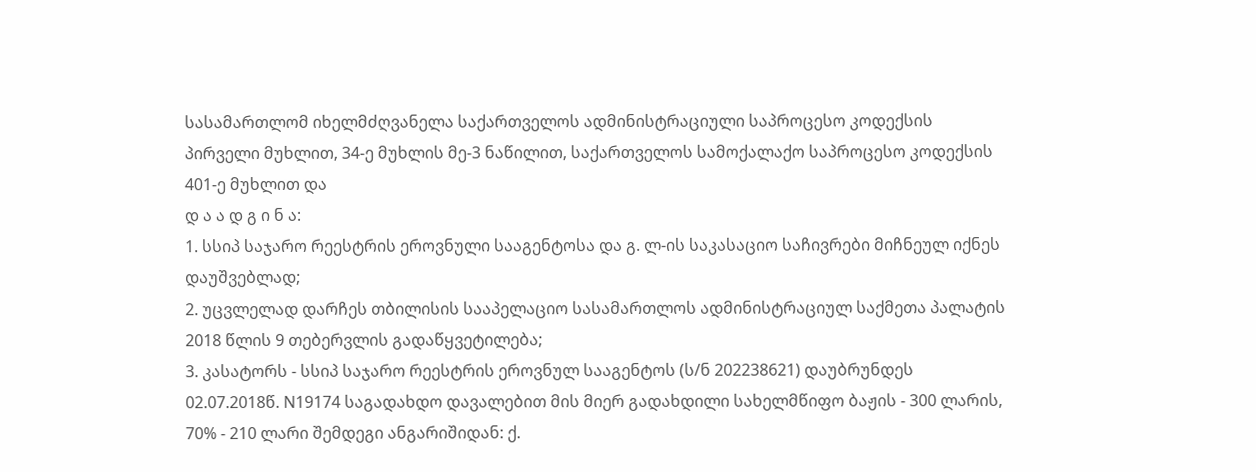სასამართლომ იხელმძღვანელა საქართველოს ადმინისტრაციული საპროცესო კოდექსის პირველი მუხლით, 34-ე მუხლის მე-3 ნაწილით, საქართველოს სამოქალაქო საპროცესო კოდექსის 401-ე მუხლით და
დ ა ა დ გ ი ნ ა:
1. სსიპ საჯარო რეესტრის ეროვნული სააგენტოსა და გ. ლ-ის საკასაციო საჩივრები მიჩნეულ იქნეს დაუშვებლად;
2. უცვლელად დარჩეს თბილისის სააპელაციო სასამართლოს ადმინისტრაციულ საქმეთა პალატის 2018 წლის 9 თებერვლის გადაწყვეტილება;
3. კასატორს - სსიპ საჯარო რეესტრის ეროვნულ სააგენტოს (ს/ნ 202238621) დაუბრუნდეს 02.07.2018წ. N19174 საგადახდო დავალებით მის მიერ გადახდილი სახელმწიფო ბაჟის - 300 ლარის, 70% - 210 ლარი შემდეგი ანგარიშიდან: ქ.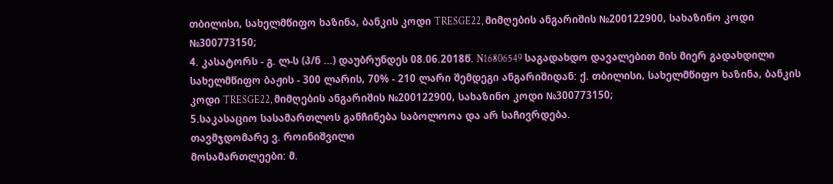თბილისი, სახელმწიფო ხაზინა, ბანკის კოდი TRESGE22, მიმღების ანგარიშის №200122900, სახაზინო კოდი №300773150;
4. კასატორს - გ. ლ-ს (პ/ნ ...) დაუბრუნდეს 08.06.2018წ. N16806549 საგადახდო დავალებით მის მიერ გადახდილი სახელმწიფო ბაჟის - 300 ლარის, 70% - 210 ლარი შემდეგი ანგარიშიდან: ქ. თბილისი, სახელმწიფო ხაზინა, ბანკის კოდი TRESGE22, მიმღების ანგარიშის №200122900, სახაზინო კოდი №300773150;
5.საკასაციო სასამართლოს განჩინება საბოლოოა და არ საჩივრდება.
თავმჯდომარე ვ. როინიშვილი
მოსამართლეები: მ.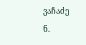ვაჩაძე
ნ.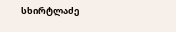სხირტლაძე